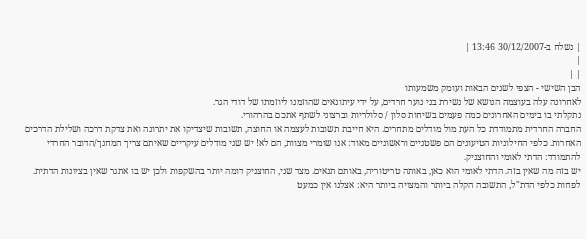| נשלח ב-30/12/2007 13:46 |
|
| |
הבן השישי - הצפי לשנים הבאות ועומק משמעותו
לאחרונה עלה בעוצמה הנושא של נשירת בני נוער חרדים, על ידי עיתונאים שהוזמנו ליוזמתו של דודי הגר.
נתקלתי בו בימים האחרונים כמה פעמים בשיחות סלון / סלולריות וברצוני לשתף אתכם בהרהורי.
החברה החרדית מתמודדת כל העת מול מודלים מתחרים. היא חייבת תשובות לעצמה או החוצה, תשובות שיצדיקו את יתרונה ואת צדקת דרכה ושלילת הדרכים האחרות. כלפי החילוניות הטיעונים הם פשטניים וראשוניים מאוד: אנו שומרי מצוות, הם לא! יש שני מודלים עיקריים שאיתם צריך המחנך/הדובר החרדי להתמודד: הדתי לאומי והחוצניק.
יש בזה מה שאין בזה. הדתי לאומי הוא כאן, באותה טריטוריה, באותם תנאים. מצד שני, החוצניק דומה יותר בהשקפות ולכן יש בו אתגר שאין בציונות הדתית.
לפחות כלפי הדת"ל, התשובה הקלה ביותר והמצויה ביותר היא: אצלנו אין כמעט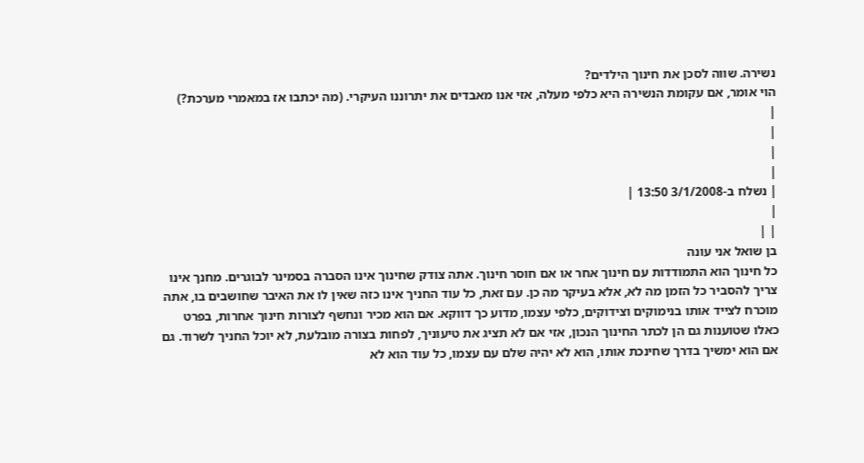נשירה. שווה לסכן את חינוך הילדים?
הוי אומר, אם עקומת הנשירה היא כלפי מעלה, אזי אנו מאבדים את יתרוננו העיקרי. (מה יכתבו אז במאמרי מערכת?)
|
|
|
|
| נשלח ב-3/1/2008 13:50 |
|
| |
בן שואל אני עונה
כל חינוך הוא התמודדות עם חינוך אחר או אם חוסר חינוך. אתה צודק שחינוך אינו הסברה בסמינר לבוגרים. מחנך אינו צריך להסביר כל הזמן מה לא, אלא בעיקר מה כן. עם זאת, כל עוד החניך אינו כזה שאין לו את האיבר שחושבים בו, אתה מוכרח לצייד אותו בנימוקים וצידוקים, כלפי עצמו, מדוע כך דווקא. אם הוא מכיר ונחשף לצורות חינוך אחרות, בפרט כאלו שטוענות גם הן לכתר החינוך הנכון, אזי אם לא תציג את טיעוניך, לפחות בצורה מובלעת, לא יוכל החניך לשרוד. גם אם הוא ימשיך בדרך שחינכת אותו, הוא לא יהיה שלם עם עצמו, כל עוד הוא לא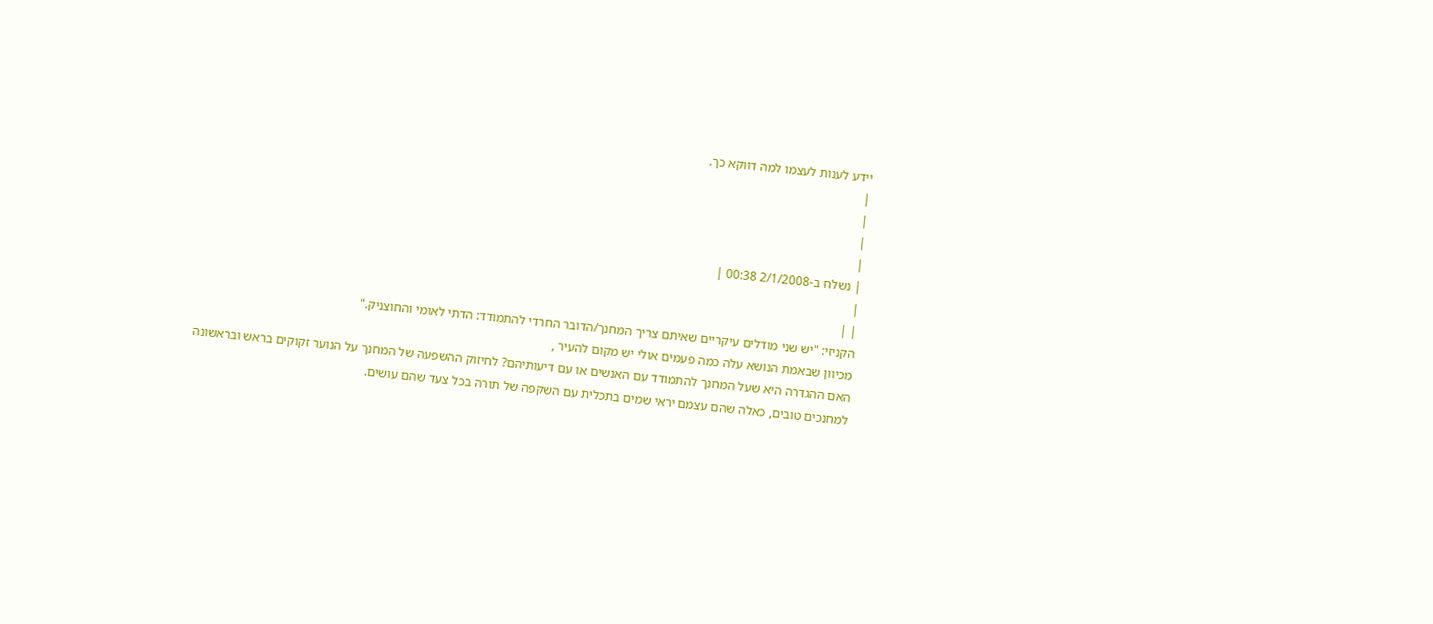יידע לענות לעצמו למה דווקא כך.
|
|
|
|
| נשלח ב-2/1/2008 00:38 |
|
| |
הקניזי: "יש שני מודלים עיקריים שאיתם צריך המחנך/הדובר החרדי להתמודד: הדתי לאומי והחוצניק."
מכיוון שבאמת הנושא עלה כמה פעמים אולי יש מקום להעיר ,
האם ההגדרה היא שעל המחנך להתמודד עם האנשים או עם דיעותיהם? לחיזוק ההשפעה של המחנך על הנוער זקוקים בראש ובראשונה למחנכים טובים, כאלה שהם עצמם יראי שמים בתכלית עם השקפה של תורה בכל צעד שהם עושים.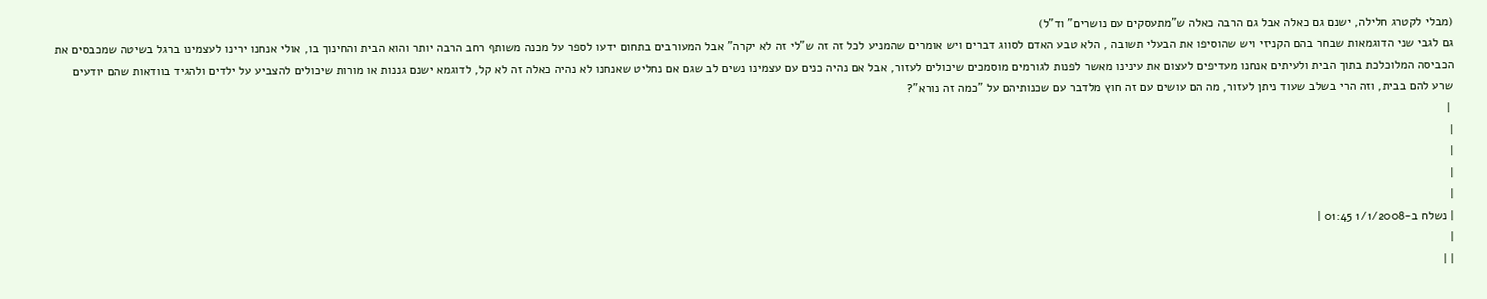(מבלי לקטרג חלילה, ישנם גם כאלה אבל גם הרבה כאלה ש"מתעסקים עם נושרים" וד"ל)
גם לגבי שני הדוגמאות שבחר בהם הקניזי ויש שהוסיפו את הבעלי תשובה , הלא טבע האדם לסווג דברים ויש אומרים שהמניע לכל זה זה ש"לי זה לא יקרה" אבל המעורבים בתחום ידעו לספר על מכנה משותף רחב הרבה יותר והוא הבית והחינוך בו, אולי אנחנו ירינו לעצמינו ברגל בשיטה שמכבסים את הכביסה המלוכלכת בתוך הבית ולעיתים אנחנו מעדיפים לעצום את עינינו מאשר לפנות לגורמים מוסמכים שיכולים לעזור, אבל אם נהיה כנים עם עצמינו נשים לב שגם אם נחליט שאנחנו לא נהיה כאלה זה לא קל, לדוגמא ישנם גננות או מורות שיכולים להצביע על ילדים ולהגיד בוודאות שהם יודעים שרע להם בבית, וזה הרי בשלב שעוד ניתן לעזור, מה הם עושים עם זה חוץ מלדבר עם שכנותיהם על "כמה זה נורא"?
 |
|
|
|
|
| נשלח ב-1/1/2008 01:45 |
|
| |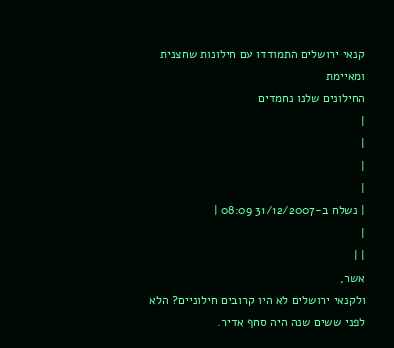קנאי ירושלים התמודדו עם חילונות שחצנית ומאיימת
החילונים שלנו נחמדים
|
|
|
|
| נשלח ב-31/12/2007 08:09 |
|
| |
אשר,
ולקנאי ירושלים לא היו קרובים חילוניים? הלא לפני ששים שנה היה סחף אדיר.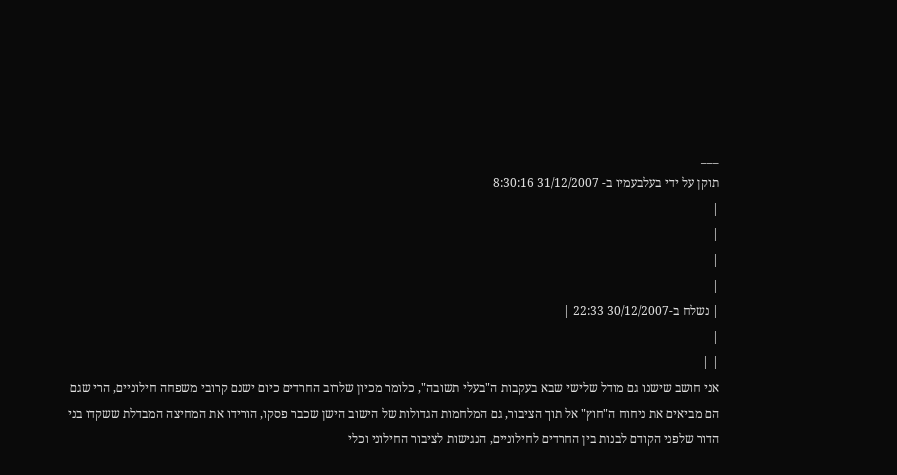___
תוקן על ידי בעלבעמיו ב- 31/12/2007 8:30:16
|
|
|
|
| נשלח ב-30/12/2007 22:33 |
|
| |
אני חושב שישנו גם מודל שלישי שבא בעקבות ה"בעלי תשובה", כלומר מכיון שלרוב החרדים כיום ישנם קרובי משפחה חילוניים, הרי שגם הם מביאים את ניחוח ה"חוץ" אל תוך הציבור, גם המלחמות הגדולות של הישוב הישן שכבר פסקו, הורידו את המחיצה המבדלת ששקדו בני הדור שלפני הקודם לבנות בין החרדים לחילוניים, הנגישות לציבור החילוני וכלי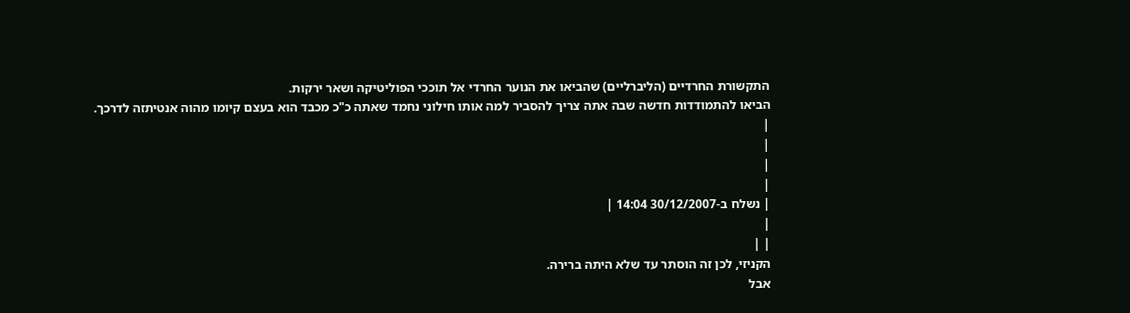התקשורת החרדיים (הליברליים) שהביאו את הנוער החרדי אל תוככי הפוליטיקה ושאר ירקות.
הביאו להתמודדות חדשה שבה אתה צריך להסביר למה אותו חילוני נחמד שאתה כ"כ מכבד הוא בעצם קיומו מהוה אנטיתזה לדרכך.
|
|
|
|
| נשלח ב-30/12/2007 14:04 |
|
| |
הקניזי, לכן זה הוסתר עד שלא היתה ברירה.
אבל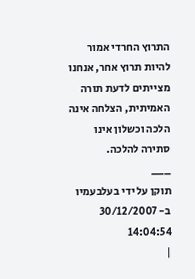התרוץ החרדי אמור להיות תרוץ אחר, אנחנו מצייתים לדעת תורה האמיתית, הצלחה אינה הלכה וכשלון אינו סתירה להלכה.
___
תוקן על ידי בעלבעמיו ב- 30/12/2007 14:04:54
|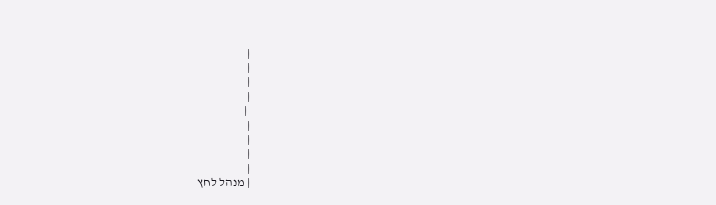|
|
|
|
 |
|
|
|
|
| מנהל לחץ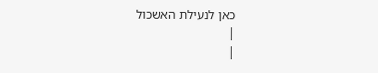כאן לנעילת האשכול
|
|